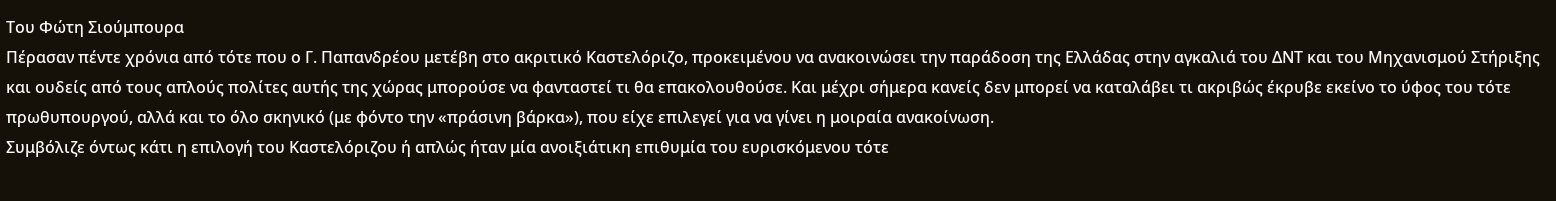Του Φώτη Σιούμπουρα
Πέρασαν πέντε χρόνια από τότε που ο Γ. Παπανδρέου μετέβη στο ακριτικό Καστελόριζο, προκειμένου να ανακοινώσει την παράδοση της Ελλάδας στην αγκαλιά του ΔΝΤ και του Μηχανισμού Στήριξης και ουδείς από τους απλούς πολίτες αυτής της χώρας μπορούσε να φανταστεί τι θα επακολουθούσε. Και μέχρι σήμερα κανείς δεν μπορεί να καταλάβει τι ακριβώς έκρυβε εκείνο το ύφος του τότε πρωθυπουργού, αλλά και το όλο σκηνικό (με φόντο την «πράσινη βάρκα»), που είχε επιλεγεί για να γίνει η μοιραία ανακοίνωση.
Συμβόλιζε όντως κάτι η επιλογή του Καστελόριζου ή απλώς ήταν μία ανοιξιάτικη επιθυμία του ευρισκόμενου τότε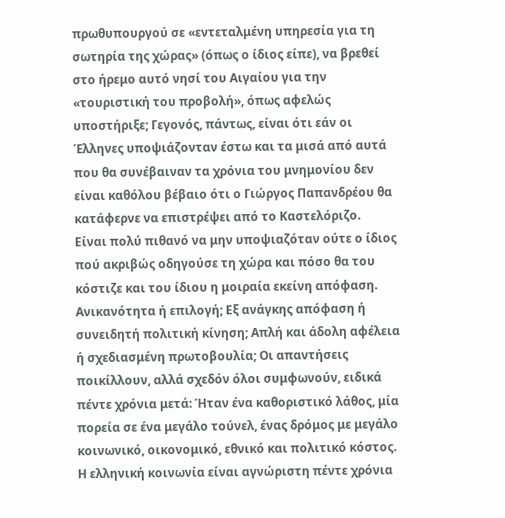πρωθυπουργού σε «εντεταλμένη υπηρεσία για τη σωτηρία της χώρας» (όπως ο ίδιος είπε), να βρεθεί στο ήρεμο αυτό νησί του Αιγαίου για την «τουριστική του προβολή», όπως αφελώς υποστήριξε; Γεγονός, πάντως, είναι ότι εάν οι Έλληνες υποψιάζονταν έστω και τα μισά από αυτά που θα συνέβαιναν τα χρόνια του μνημονίου δεν είναι καθόλου βέβαιο ότι ο Γιώργος Παπανδρέου θα κατάφερνε να επιστρέψει από το Καστελόριζο.
Είναι πολύ πιθανό να μην υποψιαζόταν ούτε ο ίδιος πού ακριβώς οδηγούσε τη χώρα και πόσο θα του κόστιζε και του ίδιου η μοιραία εκείνη απόφαση. Ανικανότητα ή επιλογή; Εξ ανάγκης απόφαση ή συνειδητή πολιτική κίνηση; Απλή και άδολη αφέλεια ή σχεδιασμένη πρωτοβουλία; Οι απαντήσεις ποικίλλουν, αλλά σχεδόν όλοι συμφωνούν, ειδικά πέντε χρόνια μετά: Ήταν ένα καθοριστικό λάθος, μία πορεία σε ένα μεγάλο τούνελ, ένας δρόμος με μεγάλο κοινωνικό, οικονομικό, εθνικό και πολιτικό κόστος. Η ελληνική κοινωνία είναι αγνώριστη πέντε χρόνια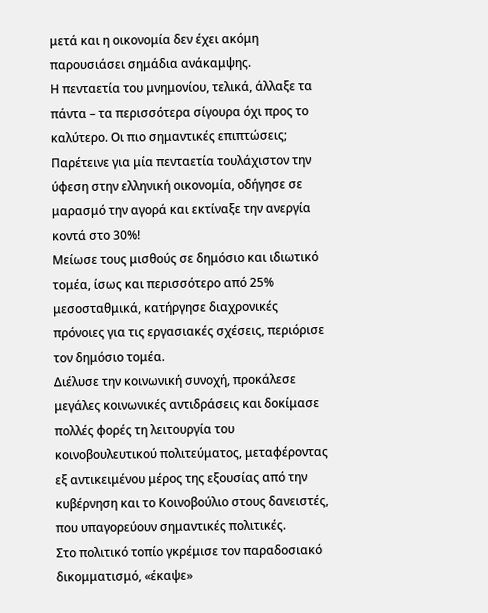μετά και η οικονομία δεν έχει ακόμη παρουσιάσει σημάδια ανάκαμψης.
Η πενταετία του μνημονίου, τελικά, άλλαξε τα πάντα – τα περισσότερα σίγουρα όχι προς το καλύτερο. Οι πιο σημαντικές επιπτώσεις; Παρέτεινε για μία πενταετία τουλάχιστον την ύφεση στην ελληνική οικονομία, οδήγησε σε μαρασμό την αγορά και εκτίναξε την ανεργία κοντά στο 30%!
Μείωσε τους μισθούς σε δημόσιο και ιδιωτικό τομέα, ίσως και περισσότερο από 25% μεσοσταθμικά, κατήργησε διαχρονικές πρόνοιες για τις εργασιακές σχέσεις, περιόρισε τον δημόσιο τομέα.
Διέλυσε την κοινωνική συνοχή, προκάλεσε μεγάλες κοινωνικές αντιδράσεις και δοκίμασε πολλές φορές τη λειτουργία του κοινοβουλευτικού πολιτεύματος, μεταφέροντας εξ αντικειμένου μέρος της εξουσίας από την κυβέρνηση και το Κοινοβούλιο στους δανειστές, που υπαγορεύουν σημαντικές πολιτικές.
Στο πολιτικό τοπίο γκρέμισε τον παραδοσιακό δικομματισμό, «έκαψε»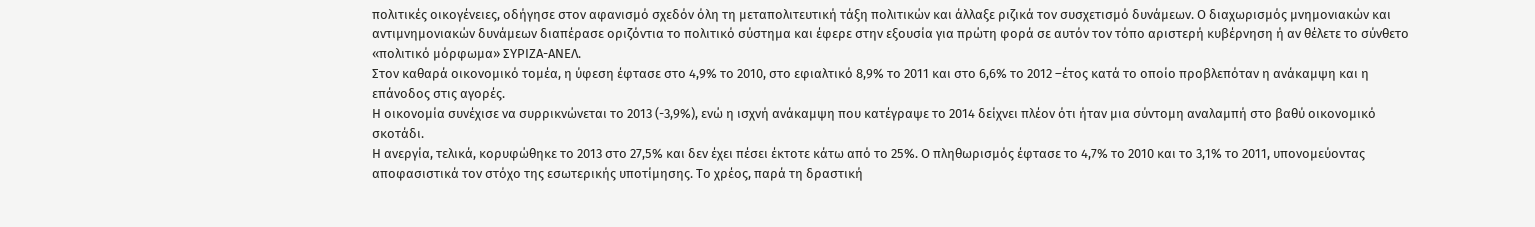πολιτικές οικογένειες, οδήγησε στον αφανισμό σχεδόν όλη τη μεταπολιτευτική τάξη πολιτικών και άλλαξε ριζικά τον συσχετισμό δυνάμεων. Ο διαχωρισμός μνημονιακών και αντιμνημονιακών δυνάμεων διαπέρασε οριζόντια το πολιτικό σύστημα και έφερε στην εξουσία για πρώτη φορά σε αυτόν τον τόπο αριστερή κυβέρνηση ή αν θέλετε το σύνθετο «πολιτικό μόρφωμα» ΣΥΡΙΖΑ-ΑΝΕΛ.
Στον καθαρά οικονομικό τομέα, η ύφεση έφτασε στο 4,9% το 2010, στο εφιαλτικό 8,9% το 2011 και στο 6,6% το 2012 –έτος κατά το οποίο προβλεπόταν η ανάκαμψη και η επάνοδος στις αγορές.
Η οικονομία συνέχισε να συρρικνώνεται το 2013 (-3,9%), ενώ η ισχνή ανάκαμψη που κατέγραψε το 2014 δείχνει πλέον ότι ήταν μια σύντομη αναλαμπή στο βαθύ οικονομικό σκοτάδι.
Η ανεργία, τελικά, κορυφώθηκε το 2013 στο 27,5% και δεν έχει πέσει έκτοτε κάτω από το 25%. Ο πληθωρισμός έφτασε το 4,7% το 2010 και το 3,1% το 2011, υπονομεύοντας αποφασιστικά τον στόχο της εσωτερικής υποτίμησης. Το χρέος, παρά τη δραστική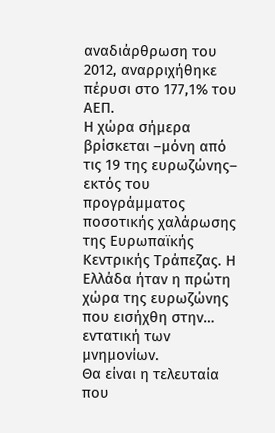αναδιάρθρωση του 2012, αναρριχήθηκε πέρυσι στο 177,1% του ΑΕΠ.
Η χώρα σήμερα βρίσκεται –μόνη από τις 19 της ευρωζώνης– εκτός του προγράμματος ποσοτικής χαλάρωσης της Ευρωπαϊκής Κεντρικής Τράπεζας. Η Ελλάδα ήταν η πρώτη χώρα της ευρωζώνης που εισήχθη στην… εντατική των μνημονίων.
Θα είναι η τελευταία που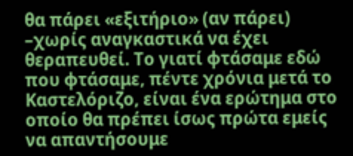θα πάρει «εξιτήριο» (αν πάρει) –χωρίς αναγκαστικά να έχει θεραπευθεί. Το γιατί φτάσαμε εδώ που φτάσαμε, πέντε χρόνια μετά το Καστελόριζο, είναι ένα ερώτημα στο οποίο θα πρέπει ίσως πρώτα εμείς να απαντήσουμε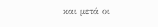και μετά οι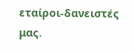εταίροι-δανειστές μας.